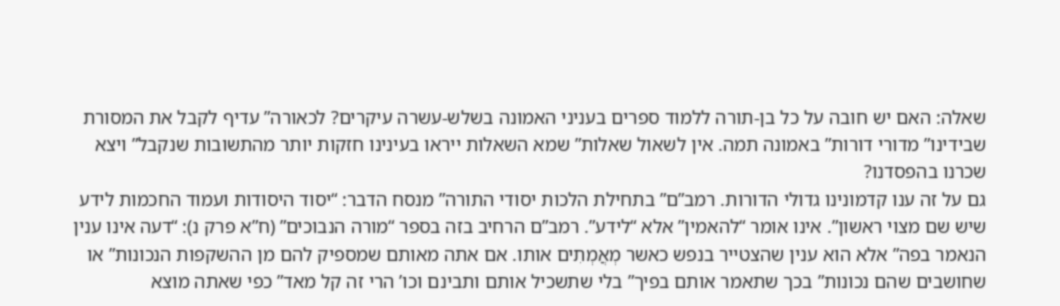שאלה: האם יש חובה על כל בן-תורה ללמוד ספרים בעניני האמונה בשלש-עשרה עיקרים? לכאורה” עדיף לקבל את המסורת שבידינו” מדורי דורות” באמונה תמה. אין לשאול שאלות” שמא השאלות ייראו בעינינו חזקות יותר מהתשובות שנקבל” ויצא שכרנו בהפסדנו?
גם על זה ענו קדמונינו גדולי הדורות. רמב”ם” בתחילת הלכות יסודי התורה” מנסח הדבר: “יסוד היסודות ועמוד החכמות לידע שיש שם מצוי ראשון”. אינו אומר “להאמין” אלא “לידע”. רמב”ם הרחיב בזה בספר “מורה הנבוכים” (ח”א פרק נ): “דעה אינו ענין הנאמר בפה” אלא הוא ענין שהצטייר בנפש כאשר מְאֲמְתִים אותו. אם אתה מאותם שמספיק להם מן ההשקפות הנכונות” או שחושבים שהם נכונות” בכך שתאמר אותם בפיך” בלי שתשכיל אותם ותבינם וכו’ הרי זה קל מאד” כפי שאתה מוצא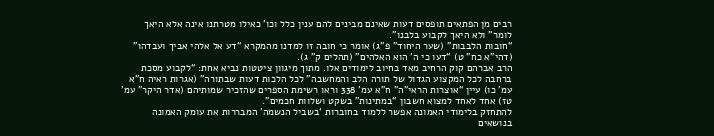רבים מן הפתאים תופסים דעות שאינם מבינים להם ענין כלל וכו’ כאילו מטרתנו אינה אלא היאך לומר” ולא היאך לקבוע בלבנו”.
“חובות הלבבות” (שער היחוד” פ”ג) אומר כי חובה זו למדנו מהמקרא “דע אל אלהי אביך ועבדהו” (דהי”א כח” ט) “דעו כי ה’ הוא האלהים” (תהלים ק” ג).
הרב אברהם קוק הרחיב מאד בחיוב לימודים אלו. מתוך מיגוון ציטטות נביא אחת: “לקבוע מסכת ברחבה לכל המקצוע הגדול של תורה הלב והמחשבה” לכל הלכות דעות שבתורה” (אגרות ראיה ח”א עמ’ כו) עיין “אוצרות הראי”ה” ח”א עמ’ 338 וראו רשימת הספרים שהזכיר שמותיהם (אדר היקר” עמ’ טז) אחד לאחד למצוא חשבון “במתינות” בשקט ושלוות חכמים”.
להתחזק בלימודי האמונה אפשר ללמוד בחוברות ‘בשביל הנשמה’ המבררות את עומק האמונה בנושאים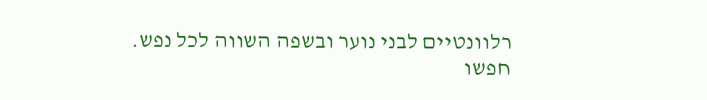רלוונטיים לבני נוער ובשפה השווה לכל נפש.
חפשו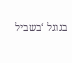בגוגל ‘בשביל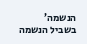הנשמה’
בשביל הנשמה